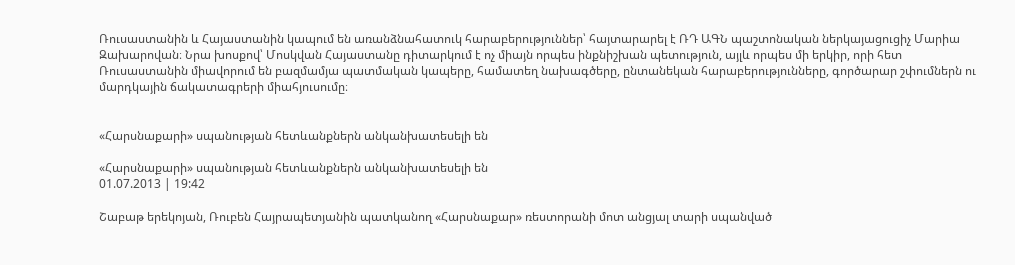Ռուսաստանին և Հայաստանին կապում են առանձնահատուկ հարաբերություններ՝ հայտարարել է ՌԴ ԱԳՆ պաշտոնական ներկայացուցիչ Մարիա Զախարովան։ Նրա խոսքով՝ Մոսկվան Հայաստանը դիտարկում է ոչ միայն որպես ինքնիշխան պետություն, այլև որպես մի երկիր, որի հետ Ռուսաստանին միավորում են բազմամյա պատմական կապերը, համատեղ նախագծերը, ընտանեկան հարաբերությունները, գործարար շփումներն ու մարդկային ճակատագրերի միահյուսումը։


«Հարսնաքարի» սպանության հետևանքներն անկանխատեսելի են

«Հարսնաքարի» սպանության հետևանքներն անկանխատեսելի են
01.07.2013 | 19:42

Շաբաթ երեկոյան, Ռուբեն Հայրապետյանին պատկանող «Հարսնաքար» ռեստորանի մոտ անցյալ տարի սպանված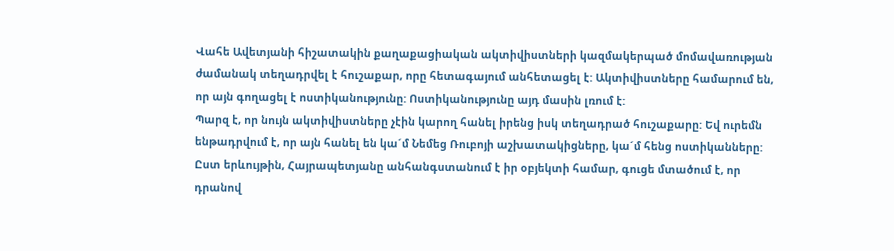Վահե Ավետյանի հիշատակին քաղաքացիական ակտիվիստների կազմակերպած մոմավառության ժամանակ տեղադրվել է հուշաքար, որը հետագայում անհետացել է: Ակտիվիստները համարում են, որ այն գողացել է ոստիկանությունը: Ոստիկանությունը այդ մասին լռում է:
Պարզ է, որ նույն ակտիվիստները չէին կարող հանել իրենց իսկ տեղադրած հուշաքարը: Եվ ուրեմն ենթադրվում է, որ այն հանել են կա´մ Նեմեց Ռուբոյի աշխատակիցները, կա´մ հենց ոստիկանները: Ըստ երևույթին, Հայրապետյանը անհանգստանում է իր օբյեկտի համար, գուցե մտածում է, որ դրանով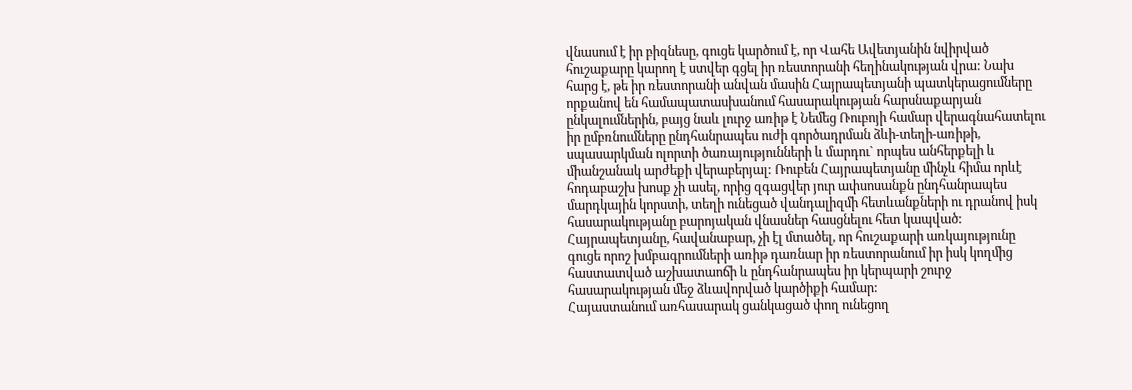վնասում է իր բիզնեսը, գուցե կարծում է, որ Վահե Ավետյանին նվիրված հուշաքարը կարող է ստվեր գցել իր ռեստորանի հեղինակության վրա: Նախ հարց է, թե իր ռեստորանի անվան մասին Հայրապետյանի պատկերացումները որքանով են համապատասխանում հասարակության հարսնաքարյան ընկալումներին, բայց նաև լուրջ առիթ է Նեմեց Ռուբոյի համար վերագնահատելու իր ըմբռնումները ընդհանրապես ուժի գործադրման ձևի-տեղի-առիթի, սպասարկման ոլորտի ծառայությունների և մարդու` որպես անհերքելի և միանշանակ արժեքի վերաբերյալ: Ռուբեն Հայրապետյանը մինչև հիմա որևէ հոդաբաշխ խոսք չի ասել, որից զգացվեր յուր ափսոսանքն ընդհանրապես մարդկային կորստի, տեղի ունեցած վանդալիզմի հետևանքների ու դրանով իսկ հասարակությանը բարոյական վնասներ հասցնելու հետ կապված: Հայրապետյանը, հավանաբար, չի էլ մտածել, որ հուշաքարի առկայությունը գուցե որոշ խմբագրումների առիթ դառնար իր ռեստորանում իր իսկ կողմից հաստատված աշխատաոճի և ընդհանրապես իր կերպարի շուրջ հասարակության մեջ ձևավորված կարծիքի համար:
Հայաստանում առհասարակ ցանկացած փող ունեցող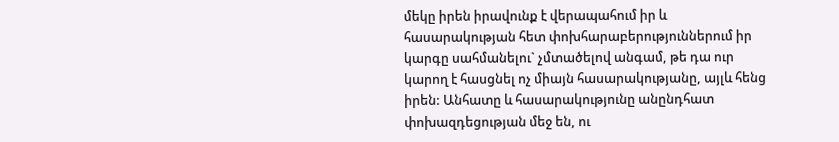մեկը իրեն իրավունք է վերապահում իր և հասարակության հետ փոխհարաբերություններում իր կարգը սահմանելու` չմտածելով անգամ, թե դա ուր կարող է հասցնել ոչ միայն հասարակությանը, այլև հենց իրեն: Անհատը և հասարակությունը անընդհատ փոխազդեցության մեջ են, ու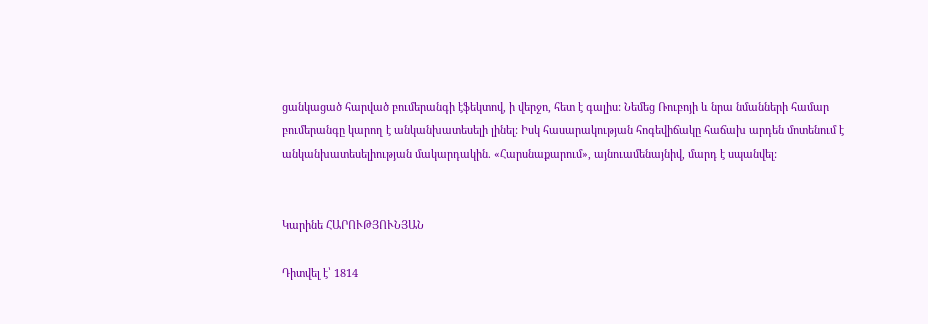ցանկացած հարված բումերանգի էֆեկտով, ի վերջո, հետ է գալիս: Նեմեց Ռուբոյի և նրա նմանների համար բումերանգը կարող է անկանխատեսելի լինել: Իսկ հասարակության հոգեվիճակը հաճախ արդեն մոտենում է անկանխատեսելիության մակարդակին. «Հարսնաքարում», այնուամենայնիվ, մարդ է սպանվել:


Կարինե ՀԱՐՈՒԹՅՈՒՆՅԱՆ

Դիտվել է՝ 1814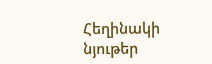Հեղինակի նյութեր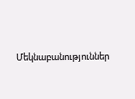Մեկնաբանություններ